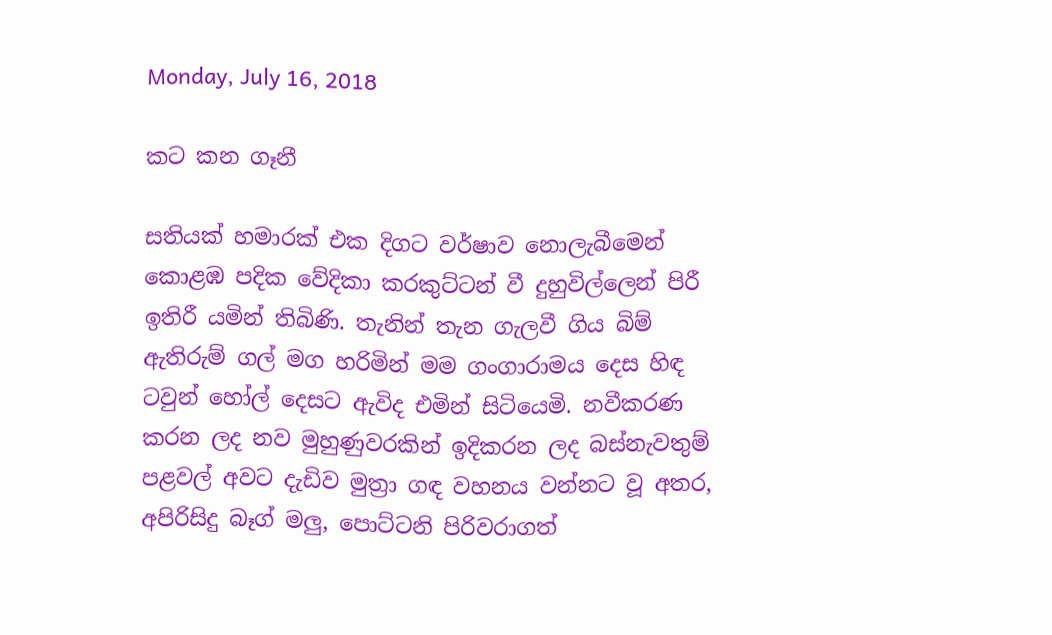Monday, July 16, 2018

කට කන ගෑනී

සතියක් හමාරක් එක දිගට වර්ෂාව නොලැබීමෙන් කොළඹ පදික වේදිකා කරකුට්ටන් වී දුහුවිල්ලෙන් පිරී ඉතිරී යමින් තිබිණි. තැනින් තැන ගැලවී ගිය බිම් ඇතිරුම් ගල් මග හරිමින් මම ගංගාරාමය දෙස හිඳ ටවුන් හෝල් දෙසට ඇවිද එමින් සිටියෙමි. නවීකරණ කරන ලද නව මුහුණුවරකින් ඉදිකරන ලද බස්නැවතුම් පළවල් අවට දැඩිව මුත්‍රා ගඳ වහනය වන්නට වූ අතර, අපිරිසිදු බෑග් මලු, පොට්ටනි පිරිවරාගත්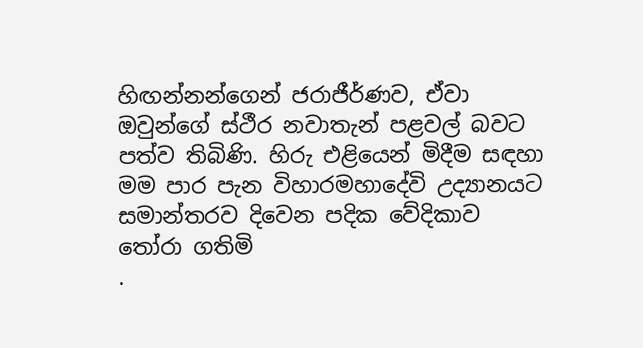හිඟන්නන්ගෙන් ජරාජීර්ණව, ඒවා ඔවුන්ගේ ස්ථීර නවාතැන් පළවල් බවට පත්ව තිබිණි. හිරු එළියෙන් මිදීම සඳහා මම පාර පැන විහාරමහාදේවි උද්‍යානයට සමාන්තරව දිවෙන පදික වේදිකාව තෝරා ගතිමි
.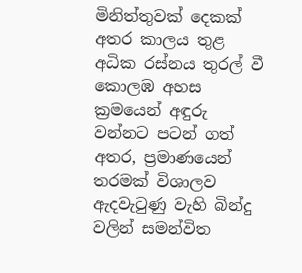මිනිත්තුවක් දෙකක් අතර කාලය තුළ අධික රස්නය තුරල් වී කොලඹ අහස ක්‍රමයෙන් අඳුරු වන්නට පටන් ගත් අතර, ප්‍රමාණයෙන් තරමක් විශාලව ඇදවැටුණු වැහි බින්දු වලින් සමන්විත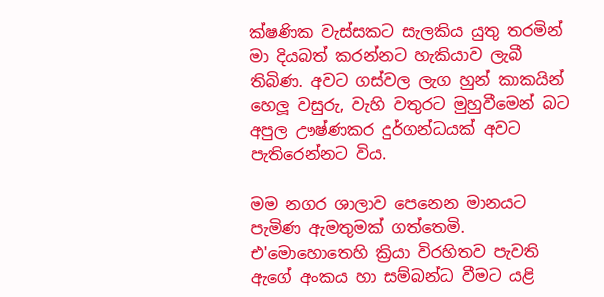ක්ෂණික වැස්සකට සැලකිය යුතු තරමින් මා දියබත් කරන්නට හැකියාව ලැබී තිබිණ. අවට ගස්වල ලැග හුන් කාකයින් හෙලූ වසුරු, වැහි වතුරට මුහුවීමෙන් බට අපුල ඌෂ්ණකර දුර්ගන්ධයක් අවට පැතිරෙන්නට විය.

මම නගර ශාලාව පෙනෙන මානයට පැමිණ ඇමතුමක් ගත්තෙමි. එ'මොහොතෙහි ක්‍රියා විරහිතව පැවති ඇගේ අංකය හා සම්බන්ධ වීමට යළි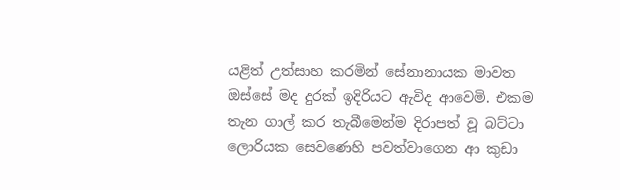යළිත් උත්සාහ කරමින් සේනානායක මාවත ඔස්සේ මද දුරක් ඉදිරියට ඇවිද ආවෙමි. එකම තැන ගාල් කර තැබීමෙන්ම දිරාපත් වූ බට්ටා ලොරියක සෙවණෙහි පවත්වාගෙන ආ කුඩා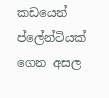කඩයෙන් ප්ලේන්ටියක් ගෙන අසල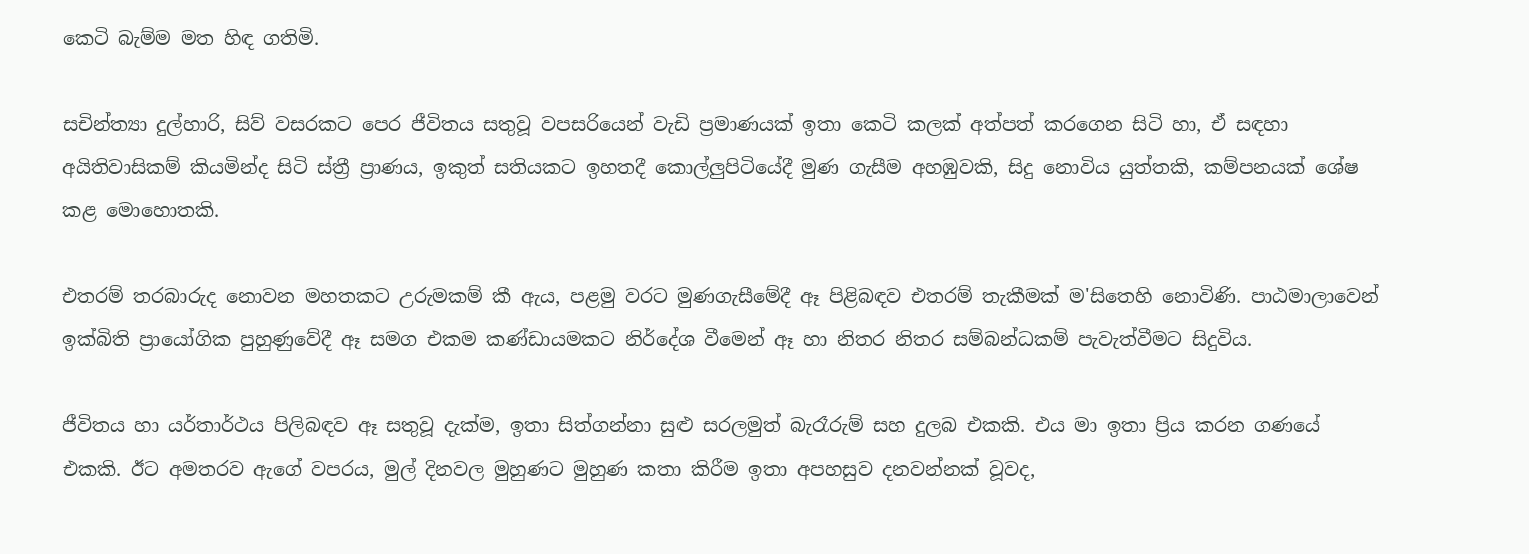කෙටි බැම්ම මත හිඳ ගතිමි.

සචින්ත්‍යා දුල්හාරි, සිව් වසරකට පෙර ජීවිතය සතුවූ වපසරියෙන් වැඩි ප්‍රමාණයක් ඉතා කෙටි කලක් අත්පත් කරගෙන සිටි හා, ඒ සඳහා අයිතිවාසිකම් කියමින්ද සිටි ස්ත්‍රී ප්‍රාණය, ඉකුත් සතියකට ඉහතදී කොල්ලුපිටියේදී මුණ ගැසීම අහඹුවකි, සිදු නොවිය යුත්තකි, කම්පනයක් ශේෂ කළ මොහොතකි.

එතරම් තරබාරුද නොවන මහතකට උරුමකම් කී ඇය, පළමු වරට මුණගැසීමේදී ඈ පිළිබඳව එතරම් තැකීමක් ම'සිතෙහි නොවිණි. පාඨමාලාවෙන් ඉක්බිති ප්‍රායෝගික පුහුණුවේදී ඈ සමග එකම කණ්ඩායමකට නිර්දේශ වීමෙන් ඈ හා නිතර නිතර සම්බන්ධකම් පැවැත්වීමට සිදුවිය.

ජීවිතය හා යර්තාර්ථය පිලිබඳව ඈ සතුවූ දැක්ම, ඉතා සිත්ගන්නා සුළු සරලමුත් බැරෑරුම් සහ දුලබ එකකි. එය මා ඉතා ප්‍රිය කරන ගණයේ එකකි. ඊට අමතරව ඇගේ වපරය, මුල් දිනවල මුහුණට මුහුණ කතා කිරීම ඉතා අපහසුව දනවන්නක් වූවද,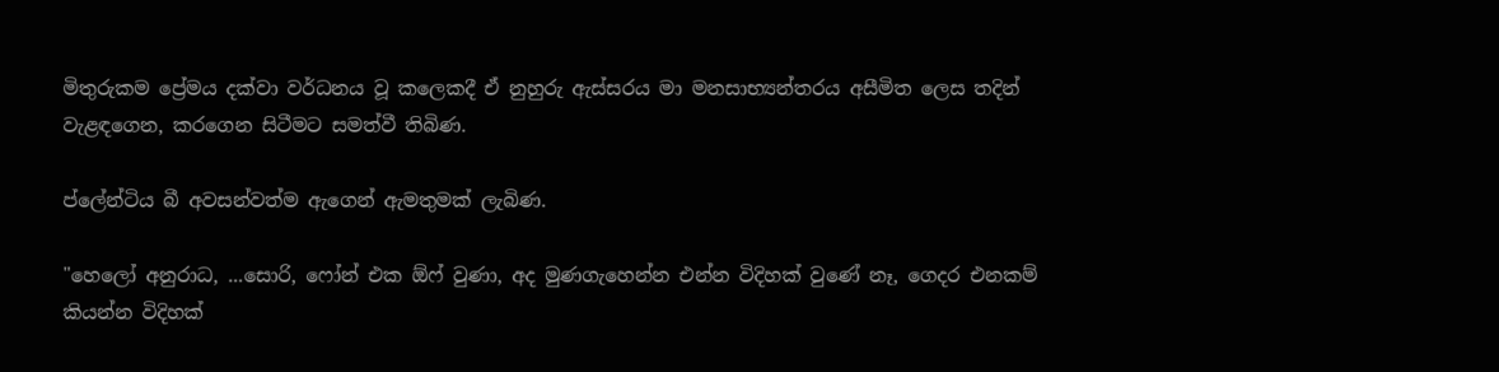මිතුරුකම ප්‍රේමය දක්වා වර්ධනය වූ කලෙකදී ඒ නුහුරු ඇස්සරය මා මනසාභ්‍යන්තරය අසීමිත ලෙස තදින් වැළඳගෙන, කරගෙන සිටීමට සමත්වී තිබිණ.

ප්ලේන්ටිය බී අවසන්වත්ම ඇගෙන් ඇමතුමක් ලැබිණ.

"හෙලෝ අනුරාධ, ...සොරි, ෆෝන් එක ඕෆ් වුණා, අද මුණගැහෙන්න එන්න විදිහක් වුණේ නෑ, ගෙදර එනකම් කියන්න විදිහක්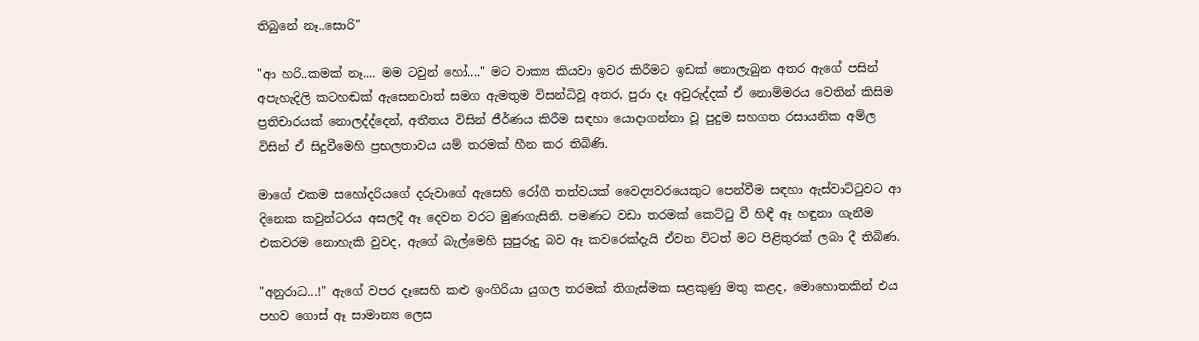තිබුනේ නෑ..සොරි"

"ආ හරි..කමක් නෑ.... මම ටවුන් හෝ...." මට වාක්‍ය කියවා ඉවර කිරීමට ඉඩක් නොලැබුන අතර ඇගේ පසින් අපැහැදිලි කටහඬක් ඇසෙනවාත් සමග ඇමතුම විසන්ධිවූ අතර, පුරා දෑ අවුරුද්දක් ඒ නොම්මරය වෙතින් කිසිම ප්‍රතිචාරයක් නොලද්ද්දෙන්, අතීතය විසින් ජීර්ණය කිරීම සඳහා යොදාගන්නා වූ පුදුම සහගත රසායනික අම්ල විසින් ඒ සිදුවීමෙහි ප්‍රභලතාවය යම් තරමක් හීන කර තිබිණි.

මාගේ එකම සහෝදරියගේ දරුවාගේ ඇසෙහි රෝගී තත්වයක් වෛද්‍යවරයෙකුට පෙන්වීම සඳහා ඇස්වාට්ටුවට ආ දිනෙක කවුන්ටරය අසලදී ඈ දෙවන වරට මුණගැසිනි. පමණට වඩා තරමක් කෙට්ටු වී හිඳී ඈ හඳුනා ගැනීම එකවරම නොහැකි වුවද, ඇගේ බැල්මෙහි සුපුරුදු බව ඈ කවරෙක්දැයි ඒවන විටත් මට පිළිතුරක් ලබා දී තිබිණ.

"අනුරාධ...!" ඇගේ වපර දෑසෙහි කළු ඉංගිරියා යුගල තරමක් තිගැස්මක සළකුණු මතු කළද, මොහොතකින් එය පහව ගොස් ඈ සාමාන්‍ය ලෙස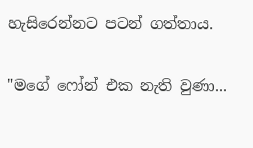හැසිරෙන්නට පටන් ගත්තාය.

"මගේ ෆෝන් එක නැති වුණා...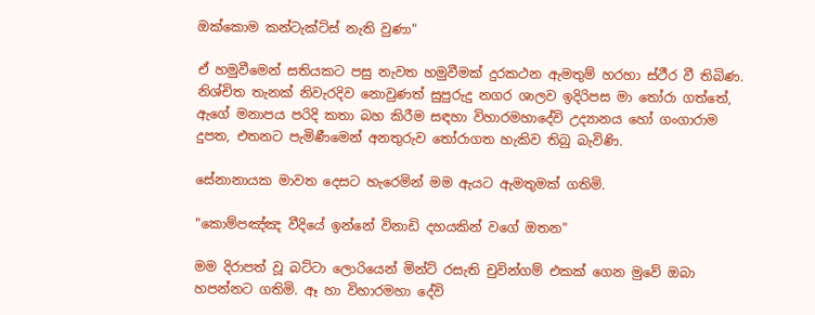ඔක්කොම කන්ටැක්ට්ස් නැති වුණා"

ඒ හමුවීමෙන් සතියකට පසු නැවත හමුවීමක් දුරකථන ඇමතුම් හරහා ස්ථීර වී තිබිණ. නිශ්චිත තැනක් නිවැරදිව නොවුණත් සුපුරුදු නගර ශාලව ඉදිරිපස මා තෝරා ගත්තේ, ඇගේ මනාපය පරිදි කතා බහ කිරීම සඳහා විහාරමහාදේවි උද්‍යානය හෝ ගංගාරාම දුපත, එතනට පැමිණීමෙන් අනතුරුව තෝරාගත හැකිව තිබු බැවිණි.

සේනානායක මාවත දෙසට හැරෙමින් මම ඇයට ඇමතුමක් ගතිමි.

"කොම්පඤ්ඤ වීදියේ ඉන්නේ විනාඩි දහයකින් වගේ ඔතන"

මම දිරාපත් වූ බට්ටා ලොරියෙන් මින්ට් රසැති චුවින්ගම් එකක් ගෙන මුවේ ඔබා හපන්නට ගතිමි. ඈ හා විහාරමහා දේවි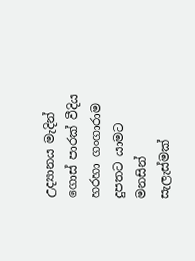උද්‍යානය මැදින් ගොස් පාරක් වීදිය හරහා ගංගාරාම දුපතට යාමට මනසින් සැලැස්මක්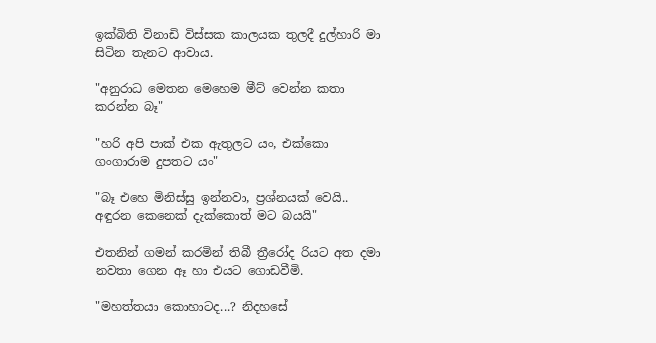ඉක්බිති විනාඩි විස්සක කාලයක තුලදී දුල්හාරි මා සිටින තැනට ආවාය.

"අනුරාධ මෙතන මෙහෙම මීට් වෙන්න කතා කරන්න බෑ"

"හරි අපි පාක් එක ඇතුලට යං, එක්ක‍ො ගංගාරාම දුපතට යං"

"බෑ එහෙ මිනිස්සු ඉන්නවා, ප්‍රශ්නයක් වෙයි.. අඳුරන කෙනෙක් දැක්කොත් මට බයයි"

එතනින් ගමන් කරමින් තිබී ත්‍රීරෝද රියට අත දමා නවතා ගෙන ඈ හා එයට ගොඩවීමි.

"මහත්තයා කොහාටද...? නිදහසේ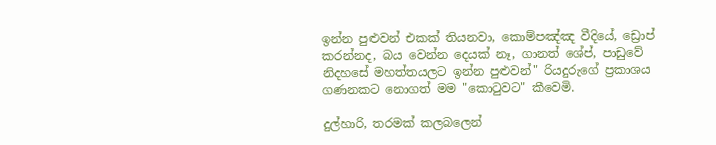ඉන්න පුළුවන් එකක් තියනවා, කොම්පඤ්ඤ වීදියේ, ඩ්‍රොප් කරන්නද, බය වෙන්න දෙයක් නෑ, ගානත් ශේප්, පාඩුවේ නිදහසේ මහත්තයලට ඉන්න පුළුවන්" රියදුරුගේ ප්‍රකාශය ගණනකට නොගත් මම "කොටුවට" කීවෙමි.

දුල්හාරි, තරමක් කලබලෙන්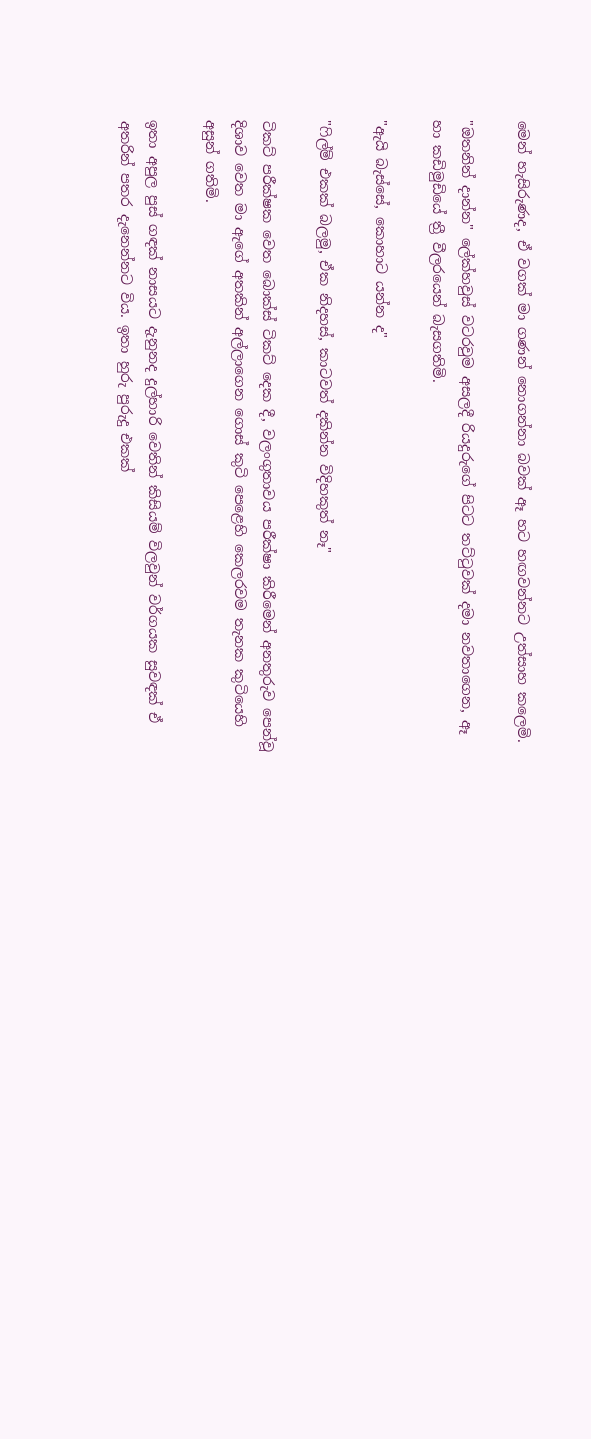මෙන් හැසිරුණද, ඒ වගක් මා ගණන් නොගන්නා බවක් ඈ හට හඟවන්නට උත්සාහ කලෙමි.

"ඔතනින් දාන්න" ලේක්හවුස් වටරවුම අසලදී රියදුරුගේ පිටට තට්ටුවක් දමා නවතාගෙන, ඈ හා කඩිමුඩියේ ත්‍රී වීලරයෙන් බැසගතිමි.

"ඇයි බැස්සේ, කොහාට යන්න ද"

"ෆිල්ම් එකක් බලමු, ඒක නිදහස්, කාටවත් දකින්න විදිහකුත් නෑ"

ටිකට් පරීක්ෂක වෙත බොක්ස් ටිකට් දෙක දී, වලංගුතාවය පරීක්ෂා කිරීමෙන් අනතුරුව පෙන්වූ දිශාව වෙත මා ඇගේ අතකින් අල්ලාගෙන ගොස් කුටි පෙළෙහි කෙලරවම තැනක කුටියෙහි අසුන් ගතිමි.

ඉතා අපුල පුස් ගඳක් නාසයට දැනුනද දුල්හාරි වෙතින් කිසියම් විලවුන් වර්ගයක සුවඳක් ඒ අතරින් පතර දැනෙන්නට විය. ඉතා හුරු පුරුදු එකක්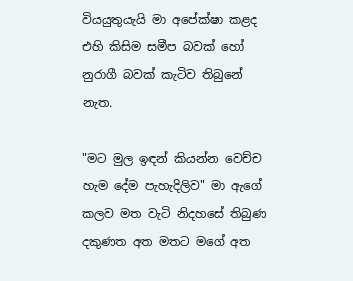වියයුතුයැයි මා අපේක්ෂා කළද එහි කිසිම සමීප බවක් හෝ නුරාගී බවක් කැටිව තිබුනේ නැත.

"මට මුල ඉඳන් කියන්න වෙච්ච හැම දේම පැහැදිලිව" මා ඇගේ කලව මත වැටි නිදහසේ තිබුණ දකුණත අත මතට මගේ අත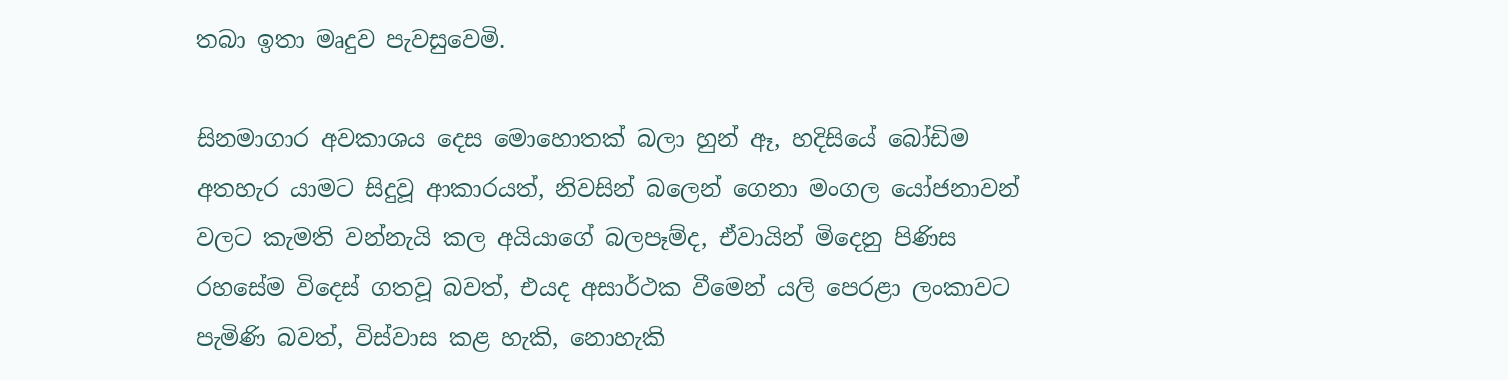තබා ඉතා මෘදුව පැවසුවෙමි.

සිනමාගාර අවකාශය දෙස මොහොතක් බලා හුන් ඈ, හදිසියේ බෝඩිම අතහැර යාමට සිදුවූ ආකාරයත්, නිවසින් බලෙන් ගෙනා මංගල යෝජනාවන් වලට කැමති වන්නැයි කල අයියාගේ බලපෑම්ද, ඒවායින් මිදෙනු පිණිස රහසේම විදෙස් ගතවූ බවත්, එයද අසාර්ථක වීමෙන් යලි පෙරළා ලංකාවට පැමිණි බවත්, විස්වාස කළ හැකි, නොහැකි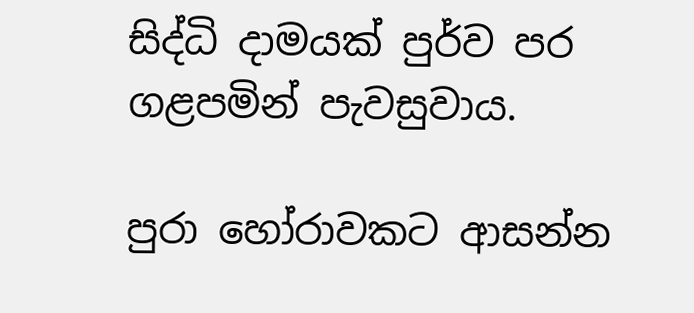සිද්ධි දාමයක් පුර්ව පර ගළපමින් පැවසුවාය.

පුරා හෝරාවකට ආසන්න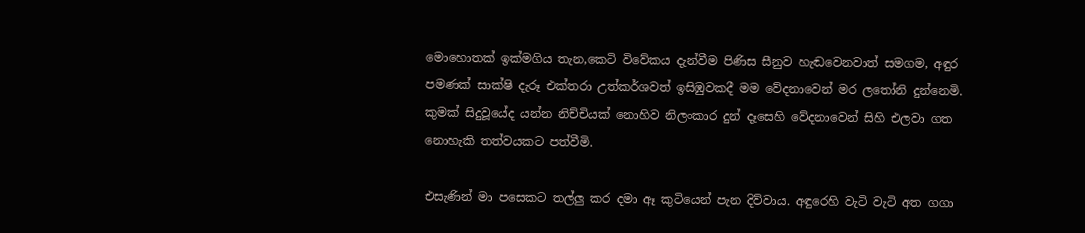මොහොතක් ඉක්මගිය තැන,කෙටි විවේකය දැන්වීම පිණිස සීනුව හැඬවෙනවාත් සමගම, අඳුර පමණක් සාක්ෂි දැරූ එක්තරා උත්කර්ශවත් ඉසිඹුවකදී මම වේදනාවෙන් මර ලතෝනි දුන්නෙමි.
කුමක් සිදුවූයේද යන්න නිච්චියක් නොහිව නිලංකාර දුන් දෑසෙහි වේදනාවෙන් සිහි එලවා ගත නොහැකි තත්වයකට පත්වීමි.

එසැණින් මා පසෙකට තල්ලු කර දමා ඈ කුටියෙන් පැන දිව්වාය. අඳුරෙහි වැටි වැටි අත ගගා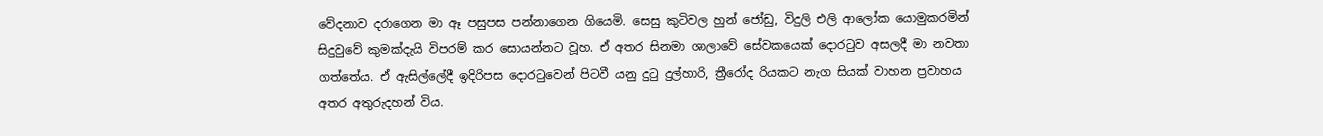වේදනාව දරාගෙන මා ඈ පසුපස පන්නාගෙන ගියෙමි. සෙසු කුටිවල හුන් ජෝඩු, විදුලි එලි ආල‍ෝක යොමුකරමින් සිදුවුවේ කුමක්දැයි විපරම් කර සොයන්නට වූහ. ඒ අතර සිනමා ශාලාවේ සේවකයෙක් දොරටුව අසලදී මා නවතා ගත්තේය. ඒ ඇසිල්ලේදී ඉදිරිපස දොරටුවෙන් පිටවී යනු දුටු දුල්හාරි, ත්‍රීරෝද රියකට නැග සියක් වාහන ප්‍රවාහය අතර අතුරුදහන් විය.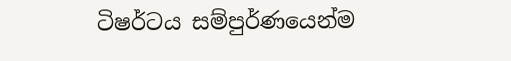ටිෂර්ටය සම්පුර්ණයෙන්ම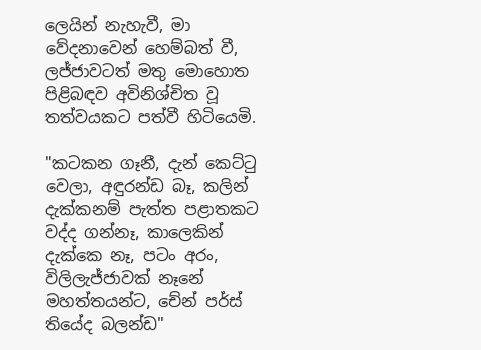ලෙයින් නැහැවී, මා වේදනාවෙන් හෙම්බත් වී, ලජ්ජාවටත් මතු මොහොත පිළිබඳව අවිනිශ්චිත වූ තත්වයකට පත්වී හිටියෙමි.

"කටකන ගෑනී, දැන් කෙට්ටු වෙලා, අඳුරන්ඩ බෑ, කලින් දැක්කනම් පැත්ත පළාතකට වද්ද ගන්නෑ, කාලෙකින් දැක්කෙ නෑ, පටං අරං, විලිලැජ්ජාවක් නෑනේ මහත්තයන්ට, චේන් පර්ස් තියේද බලන්ඩ"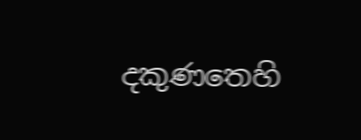දකුණතෙහි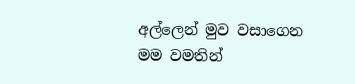අල්ලෙන් මුව වසාගෙන මම වමතින්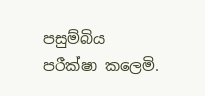පසුම්බිය පරීක්ෂා කලෙමි.